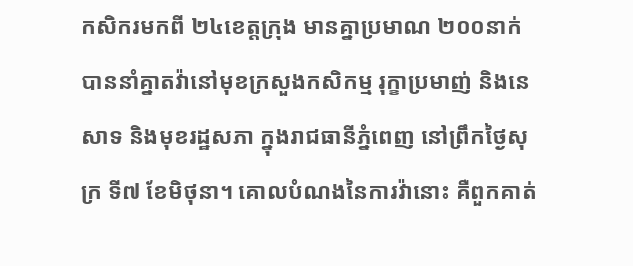កសិករមកពី ២៤ខេត្តក្រុង មានគ្នាប្រមាណ ២០០នាក់ បាននាំគ្នាតវ៉ានៅមុខក្រសួងកសិកម្ម រុក្ខាប្រមាញ់ និងនេសាទ និងមុខរដ្ឋសភា ក្នុងរាជធានីភ្នំពេញ នៅព្រឹកថ្ងៃសុក្រ ទី៧ ខែមិថុនា។ គោលបំណងនៃការវ៉ានោះ គឺពួកគាត់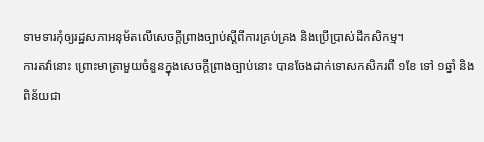ទាមទារកុំឲ្យរដ្ឋសភាអនុម័តលើសេចក្តីព្រាងច្បាប់ស្ដីពីការគ្រប់គ្រង និងប្រើប្រាស់ដីកសិកម្ម។
ការតវ៉ានោះ ព្រោះមាត្រាមួយចំនួនក្នុងសេចក្តីព្រាងច្បាប់នោះ បានចែងដាក់ទោសកសិករពី ១ខែ ទៅ ១ឆ្នាំ និងពិន័យជា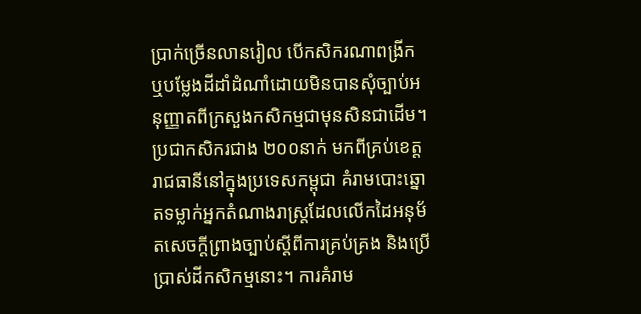ប្រាក់ច្រើនលានរៀល បើកសិករណាពង្រីក ឬបម្លែងដីដាំដំណាំដោយមិនបានសុំច្បាប់អនុញ្ញាតពីក្រសួងកសិកម្មជាមុនសិនជាដើម។
ប្រជាកសិករជាង ២០០នាក់ មកពីគ្រប់ខេត្តរាជធានីនៅក្នុងប្រទេសកម្ពុជា គំរាមបោះឆ្នោតទម្លាក់អ្នកតំណាងរាស្ត្រដែលលើកដៃអនុម័តសេចក្តីព្រាងច្បាប់ស្ដីពីការគ្រប់គ្រង និងប្រើប្រាស់ដីកសិកម្មនោះ។ ការគំរាម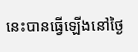នេះបានធ្វើឡើងនៅថ្ងៃ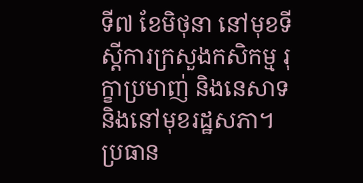ទី៧ ខែមិថុនា នៅមុខទីស្ដីការក្រសួងកសិកម្ម រុក្ខាប្រមាញ់ និងនេសាទ និងនៅមុខរដ្ឋសភា។
ប្រធាន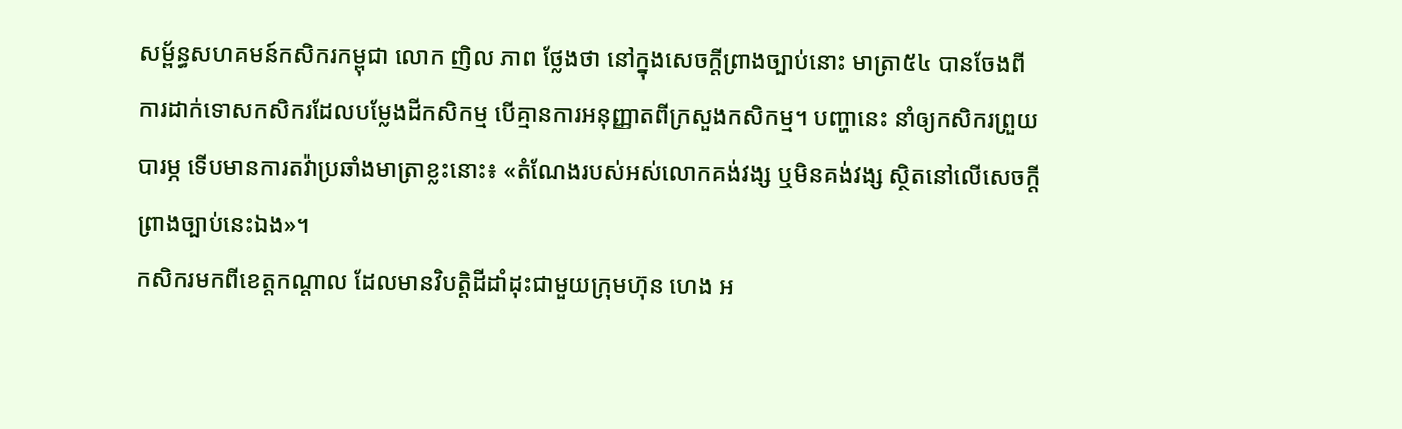សម្ព័ន្ធសហគមន៍កសិករកម្ពុជា លោក ញិល ភាព ថ្លែងថា នៅក្នុងសេចក្តីព្រាងច្បាប់នោះ មាត្រា៥៤ បានចែងពីការដាក់ទោសកសិករដែលបម្លែងដីកសិកម្ម បើគ្មានការអនុញ្ញាតពីក្រសួងកសិកម្ម។ បញ្ហានេះ នាំឲ្យកសិករព្រួយបារម្ភ ទើបមានការតវ៉ាប្រឆាំងមាត្រាខ្លះនោះ៖ «តំណែងរបស់អស់លោកគង់វង្ស ឬមិនគង់វង្ស ស្ថិតនៅលើសេចក្តីព្រាងច្បាប់នេះឯង»។
កសិករមកពីខេត្តកណ្ដាល ដែលមានវិបត្តិដីដាំដុះជាមួយក្រុមហ៊ុន ហេង អ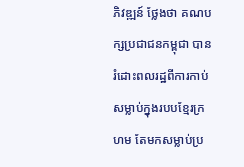ភិវឌ្ឍន៍ ថ្លែងថា គណបក្សប្រជាជនកម្ពុជា បានរំដោះពលរដ្ឋពីការកាប់សម្លាប់ក្នុងរបបខ្មែរក្រហម តែមកសម្លាប់ប្រ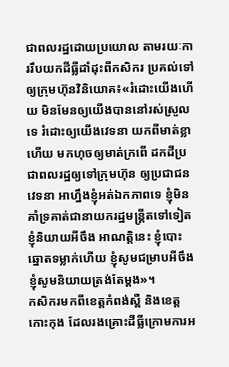ជាពលរដ្ឋដោយប្រយោល តាមរយៈការរឹបយកដីធ្លីដាំដុះពីកសិករ ប្រគល់ទៅឲ្យក្រុមហ៊ុនវិនិយោគ៖«រំដោះយើងហើយ មិនមែនឲ្យយើងបាននៅរស់ស្រួលទេ រំដោះឲ្យយើងវេទនា យកពីមាត់ខ្លាហើយ មកហុចឲ្យមាត់ក្រពើ ដកដីប្រជាពលរដ្ឋឲ្យទៅក្រុមហ៊ុន ឲ្យប្រជាជនវេទនា អាហ្នឹងខ្ញុំអត់ឯកភាពទេ ខ្ញុំមិនគាំទ្រគាត់ជានាយករដ្ឋមន្ត្រីតទៅទៀត ខ្ញុំនិយាយអីចឹង អាណត្តិនេះ ខ្ញុំបោះឆ្នោតទម្លាក់ហើយ ខ្ញុំសូមជម្រាបអីចឹង ខ្ញុំសូមនិយាយត្រង់តែម្តង»។
កសិករមកពីខេត្តកំពង់ស្ពឺ និងខេត្តកោះកុង ដែលរងគ្រោះដីធ្លីក្រោមការអ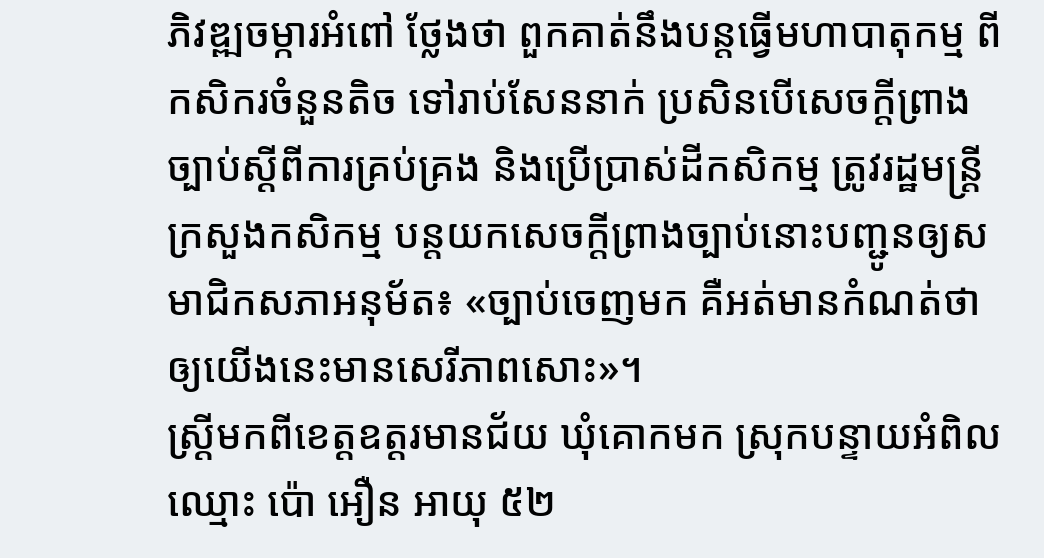ភិវឌ្ឍចម្ការអំពៅ ថ្លែងថា ពួកគាត់នឹងបន្តធ្វើមហាបាតុកម្ម ពីកសិករចំនួនតិច ទៅរាប់សែននាក់ ប្រសិនបើសេចក្តីព្រាងច្បាប់ស្ដីពីការគ្រប់គ្រង និងប្រើប្រាស់ដីកសិកម្ម ត្រូវរដ្ឋមន្ត្រីក្រសួងកសិកម្ម បន្តយកសេចក្តីព្រាងច្បាប់នោះបញ្ជូនឲ្យសមាជិកសភាអនុម័ត៖ «ច្បាប់ចេញមក គឺអត់មានកំណត់ថាឲ្យយើងនេះមានសេរីភាពសោះ»។
ស្ត្រីមកពីខេត្តឧត្តរមានជ័យ ឃុំគោកមក ស្រុកបន្ទាយអំពិល ឈ្មោះ ប៉ោ អឿន អាយុ ៥២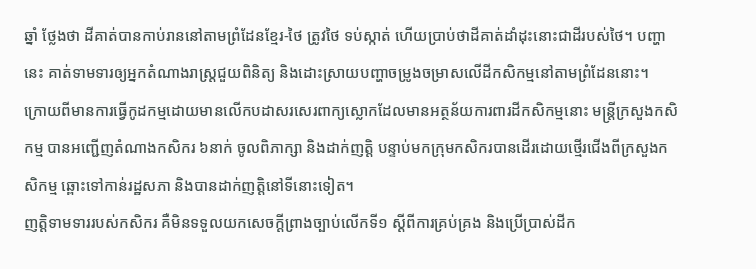ឆ្នាំ ថ្លែងថា ដីគាត់បានកាប់រាននៅតាមព្រំដែនខ្មែរ-ថៃ ត្រូវថៃ ទប់ស្កាត់ ហើយប្រាប់ថាដីគាត់ដាំដុះនោះជាដីរបស់ថៃ។ បញ្ហានេះ គាត់ទាមទារឲ្យអ្នកតំណាងរាស្ត្រជួយពិនិត្យ និងដោះស្រាយបញ្ហាចម្រូងចម្រាសលើដីកសិកម្មនៅតាមព្រំដែននោះ។
ក្រោយពីមានការធ្វើកូដកម្មដោយមានលើកបដាសរសេរពាក្យស្លោកដែលមានអត្ថន័យការពារដីកសិកម្មនោះ មន្ត្រីក្រសួងកសិកម្ម បានអញ្ជើញតំណាងកសិករ ៦នាក់ ចូលពិភាក្សា និងដាក់ញត្តិ បន្ទាប់មកក្រុមកសិករបានដើរដោយថ្មើរជើងពីក្រសួងកសិកម្ម ឆ្ពោះទៅកាន់រដ្ឋសភា និងបានដាក់ញត្តិនៅទីនោះទៀត។
ញត្តិទាមទាររបស់កសិករ គឺមិនទទួលយកសេចក្តីព្រាងច្បាប់លើកទី១ ស្ដីពីការគ្រប់គ្រង និងប្រើប្រាស់ដីក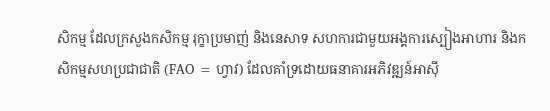សិកម្ម ដែលក្រសួងកសិកម្ម រុក្ខាប្រមាញ់ និងនេសាទ សហការជាមួយអង្គការស្បៀងអាហារ និងកសិកម្មសហប្រជាជាតិ (FAO = ហ្វាវ) ដែលគាំទ្រដោយធនាគារអភិវឌ្ឍន៍អាស៊ី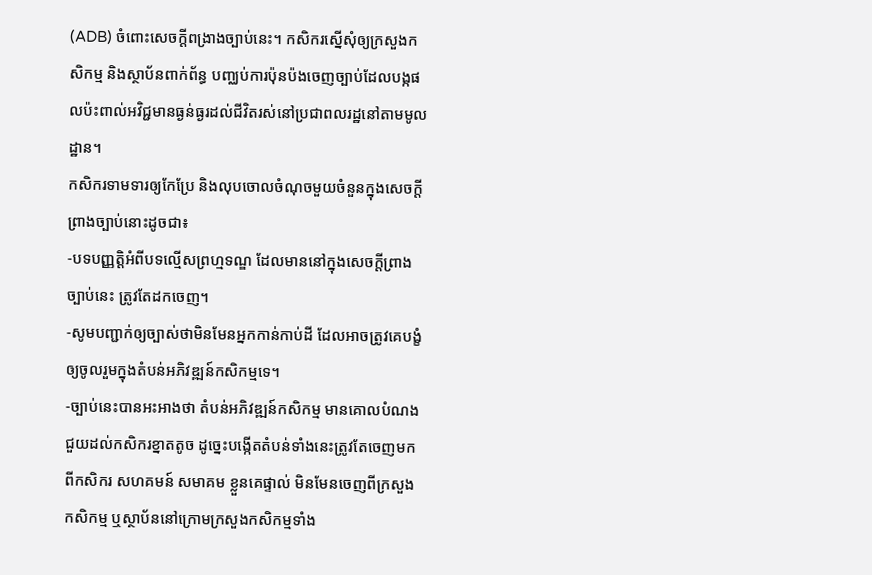(ADB) ចំពោះសេចក្តីពង្រាងច្បាប់នេះ។ កសិករស្នើសុំឲ្យក្រសួងកសិកម្ម និងស្ថាប័នពាក់ព័ន្ធ បញ្ឈប់ការប៉ុនប៉ងចេញច្បាប់ដែលបង្កផលប៉ះពាល់អវិជ្ជមានធ្ងន់ធ្ងរដល់ជីវិតរស់នៅប្រជាពលរដ្ឋនៅតាមមូលដ្ឋាន។
កសិករទាមទារឲ្យកែប្រែ និងលុបចោលចំណុចមួយចំនួនក្នុងសេចក្តីព្រាងច្បាប់នោះដូចជា៖
-បទបញ្ញត្តិអំពីបទល្មើសព្រហ្មទណ្ឌ ដែលមាននៅក្នុងសេចក្តីព្រាងច្បាប់នេះ ត្រូវតែដកចេញ។
-សូមបញ្ជាក់ឲ្យច្បាស់ថាមិនមែនអ្នកកាន់កាប់ដី ដែលអាចត្រូវគេបង្ខំឲ្យចូលរួមក្នុងតំបន់អភិវឌ្ឍន៍កសិកម្មទេ។
-ច្បាប់នេះបានអះអាងថា តំបន់អភិវឌ្ឍន៍កសិកម្ម មានគោលបំណងជួយដល់កសិករខ្នាតតូច ដូច្នេះបង្កើតតំបន់ទាំងនេះត្រូវតែចេញមកពីកសិករ សហគមន៍ សមាគម ខ្លួនគេផ្ទាល់ មិនមែនចេញពីក្រសួងកសិកម្ម ឬស្ថាប័ននៅក្រោមក្រសួងកសិកម្មទាំង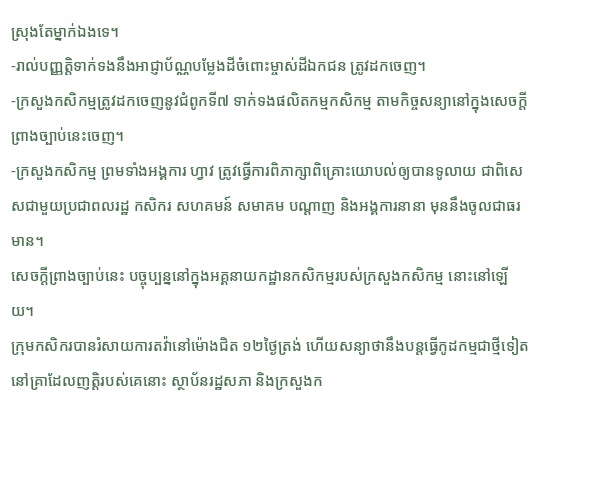ស្រុងតែម្នាក់ឯងទេ។
-រាល់បញ្ញត្តិទាក់ទងនឹងអាជ្ញាប័ណ្ណបម្លែងដីចំពោះម្ចាស់ដីឯកជន ត្រូវដកចេញ។
-ក្រសួងកសិកម្មត្រូវដកចេញនូវជំពូកទី៧ ទាក់ទងផលិតកម្មកសិកម្ម តាមកិច្ចសន្យានៅក្នុងសេចក្តីព្រាងច្បាប់នេះចេញ។
-ក្រសួងកសិកម្ម ព្រមទាំងអង្គការ ហ្វាវ ត្រូវធ្វើការពិភាក្សាពិគ្រោះយោបល់ឲ្យបានទូលាយ ជាពិសេសជាមួយប្រជាពលរដ្ឋ កសិករ សហគមន៍ សមាគម បណ្ដាញ និងអង្គការនានា មុននឹងចូលជាធរមាន។
សេចក្តីព្រាងច្បាប់នេះ បច្ចុប្បន្ននៅក្នុងអគ្គនាយកដ្ឋានកសិកម្មរបស់ក្រសួងកសិកម្ម នោះនៅឡើយ។
ក្រុមកសិករបានរំសាយការតវ៉ានៅម៉ោងជិត ១២ថ្ងៃត្រង់ ហើយសន្យាថានឹងបន្តធ្វើកូដកម្មជាថ្មីទៀត នៅគ្រាដែលញត្តិរបស់គេនោះ ស្ថាប័នរដ្ឋសភា និងក្រសួងក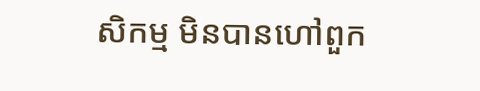សិកម្ម មិនបានហៅពួក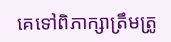គេទៅពិភាក្សាត្រឹមត្រូ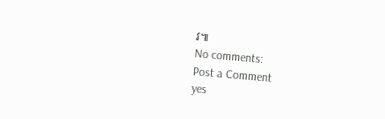វ៕
No comments:
Post a Comment
yes